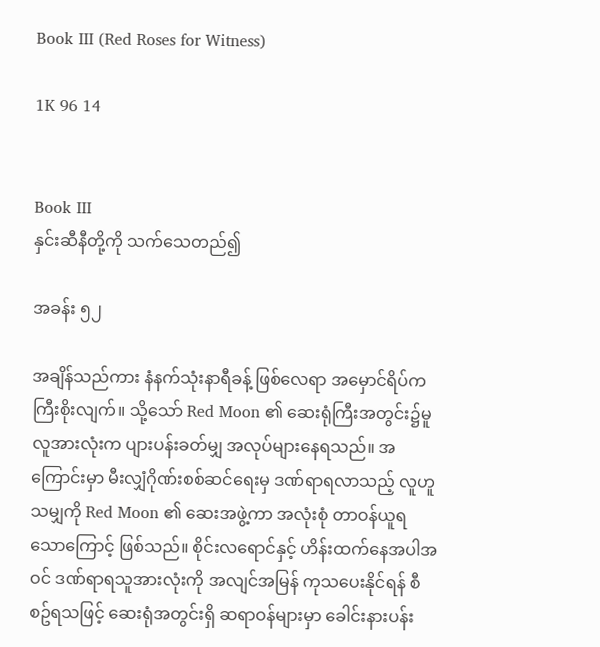Book III (Red Roses for Witness)

1K 96 14


Book III
နှင်းဆီနီတို့ကို သက်သေတည်၍

အခန်း ၅၂

အချိန်သည်ကား နံနက်သုံးနာရီခန့် ဖြစ်လေရာ အမှောင်ရိပ်က ကြီးစိုးလျက်။ သို့သော် Red Moon ၏ ဆေးရုံကြီးအတွင်း၌မူ လူအားလုံးက ပျားပန်းခတ်မျှ အလုပ်များနေရသည်။ အကြောင်းမှာ မီးလျှံဂိုဏ်းစစ်ဆင်ရေးမှ ဒဏ်ရာရလာသည့် လူဟူသမျှကို Red Moon ၏ ဆေးအဖွဲ့ကာ အလုံးစုံ တာဝန်ယူရသောကြောင့် ဖြစ်သည်။ စိုင်းလရောင်နှင့် ဟိန်းထက်နေအပါအဝင် ဒဏ်ရာရသူအားလုံးကို အလျင်အမြန် ကုသပေးနိုင်ရန် စီစဥ်ရသဖြင့် ဆေးရုံအတွင်းရှိ ဆရာဝန်များမှာ ခေါင်းနားပန်း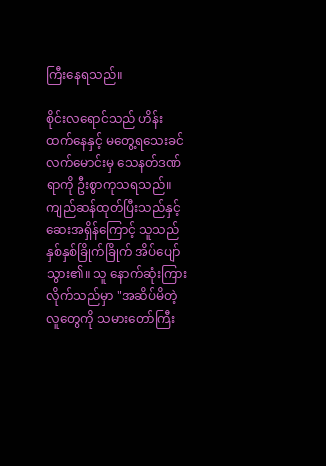ကြီးနေရသည်။

စိုင်းလရောင်သည် ဟိန်းထက်နေနှင့် မတွေ့ရသေးခင် လက်မောင်းမှ သေနတ်ဒဏ်ရာကို ဦးစွာကုသရသည်။ ကျည်ဆန်ထုတ်ပြီးသည်နှင့် ဆေးအရှိန်ကြောင့် သူသည် နှစ်နှစ်ခြိုက်ခြိုက် အိပ်ပျော်သွား၏။ သူ နောက်ဆုံးကြားလိုက်သည်မှာ "အဆိပ်မိတဲ့လူတွေကို သမားတော်ကြီး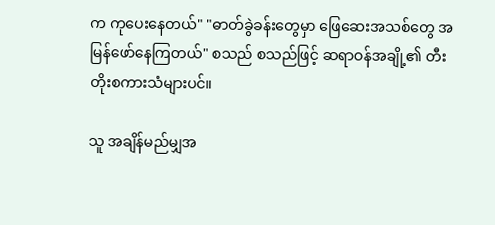က ကုပေးနေတယ်" "ဓာတ်ခွဲခန်းတွေမှာ ဖြေဆေးအသစ်တွေ အမြန်ဖော်နေကြတယ်" စသည် စသည်ဖြင့် ဆရာဝန်အချို့၏ တီးတိုးစကားသံများပင်။

သူ အချိန်မည်မျှအ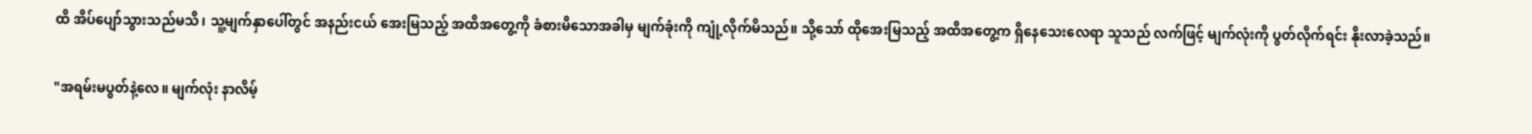ထိ အိပ်ပျော်သွားသည်မသိ၊ သူ့မျက်နှာပေါ်တွင် အနည်းငယ် အေးမြသည့် အထိအတွေ့ကို ခံစားမိသောအခါမှ မျက်ခုံးကို ကျုံ့လိုက်မိသည်။ သို့သော် ထိုအေးမြသည့် အထိအတွေ့က ရှိနေသေးလေရာ သူသည် လက်ဖြင့် မျက်လုံးကို ပွတ်လိုက်ရင်း နိုးလာခဲ့သည်။

"အရမ်းမပွတ်နဲ့လေ။ မျက်လုံး နာလိမ့်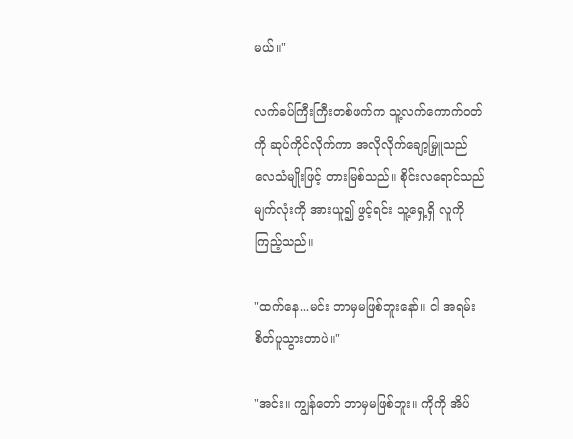မယ်။"

လက်ခပ်ကြီးကြီးတစ်ဖက်က သူ့လက်ကောက်ဝတ်ကို ဆုပ်ကိုင်လိုက်ကာ အလိုလိုက်ချော့မြှူသည် လေသံမျိုးဖြင့် တားမြစ်သည်။ စိုင်းလရောင်သည် မျက်လုံးကို အားယူ၍ ဖွင့်ရင်း သူ့ရှေ့ရှိ လူကို ကြည့်သည်။

"ထက်နေ...မင်း ဘာမှမဖြစ်ဘူးနော်။ ငါ အရမ်းစိတ်ပူသွားတာပဲ။"

"အင်း။ ကျွန်တော် ဘာမှမဖြစ်ဘူး။ ကိုကို အိပ်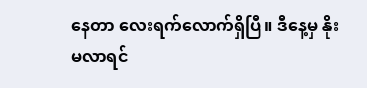နေတာ လေးရက်လောက်ရှိပြီ။ ဒီနေ့မှ နိုးမလာရင်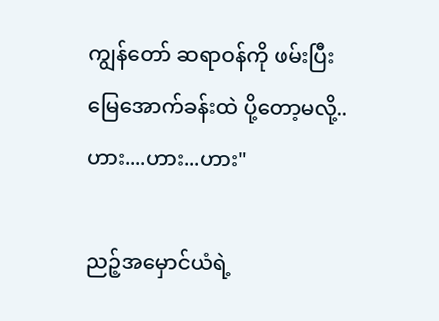ကျွန်တော် ဆရာဝန်ကို ဖမ်းပြီး မြေအောက်ခန်းထဲ ပို့တော့မလို့.. ဟား....ဟား...ဟား"

ညဉ့်အမှောင်ယံရဲ့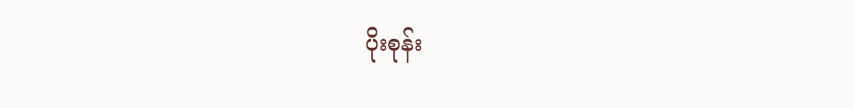ပိုးစုန်း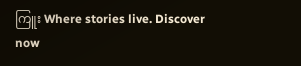ကြူး Where stories live. Discover now